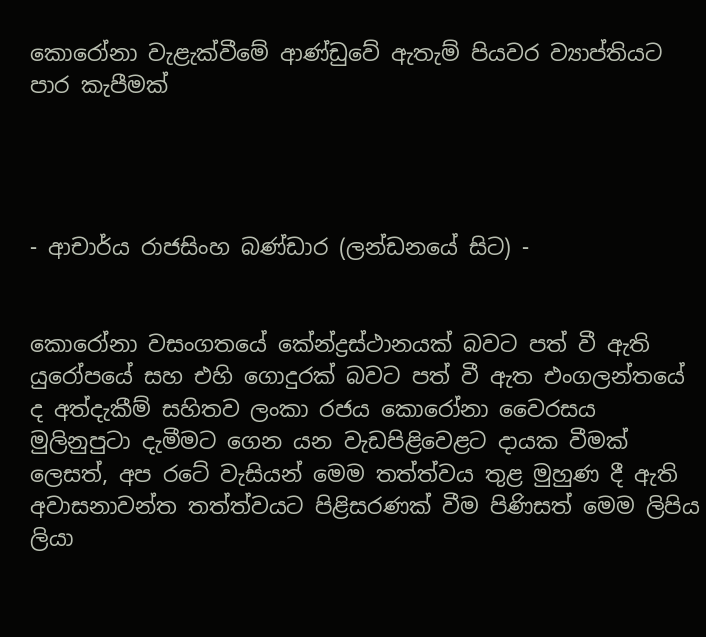කොරෝනා වැළැක්වීමේ ආණ්ඩුවේ ඇතැම් පියවර ව්‍යාප්තියට පාර කැපීමක්




- ආචාර්ය රාජසිංහ බණ්ඩාර (ලන්ඩනයේ සිට) -


කොරෝනා වසංගතයේ කේන්ද්‍රස්ථානයක් බවට පත් වී ඇති යුරෝපයේ සහ එහි ගොදුරක් බවට පත් වී ඇත එංගලන්තයේ ද අත්දැකීම් සහිතව ලංකා රජය කොරෝනා වෛරසය මුලිනුපුටා දැමීමට ගෙන යන වැඩපිළිවෙළට දායක වීමක් ලෙසත්, අප රටේ වැසියන් මෙම තත්ත්වය තුළ මුහුණ දී ඇති අවාසනාවන්ත තත්ත්වයට පිළිසරණක් වීම පිණිසත් මෙම ලිපිය ලියා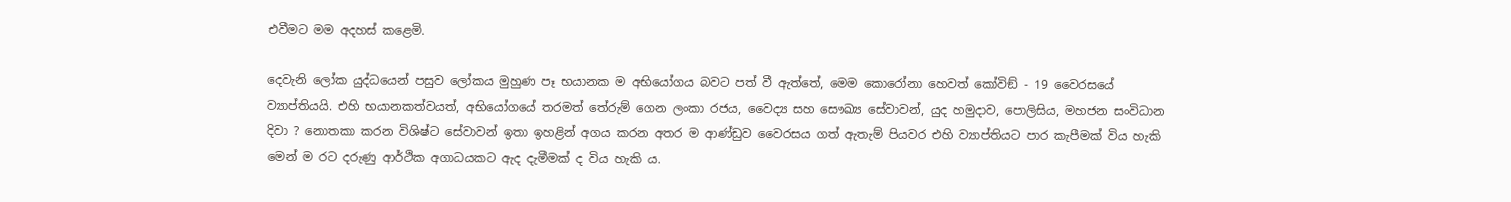එවීමට මම අදහස් කළෙමි.

දෙවැනි ලෝක යුද්ධයෙන් පසුව ලෝකය මුහුණ පෑ භයානක ම අභියෝගය බවට පත් වී ඇත්තේ, මෙම කොරෝනා හෙවත් කෝවිඞ් - 19 වෛරසයේ ව්‍යාප්තියයි. එහි භයානකත්වයත්, අභියෝගයේ තරමත් තේරුම් ගෙන ලංකා රජය, වෛද්‍ය සහ සෞඛ්‍ය සේවාවන්, යුද හමුදාව, පොලිසිය, මහජන සංවිධාන දිවා ? නොතකා කරන විශිෂ්ට සේවාවන් ඉතා ඉහළින් අගය කරන අතර ම ආණ්ඩුව වෛරසය ගත් ඇතැම් පියවර එහි ව්‍යාප්තියට පාර කැපීමක් විය හැකි මෙන් ම රට දරුණු ආර්ථික අගාධයකට ඇද දැමීමක් ද විය හැකි ය.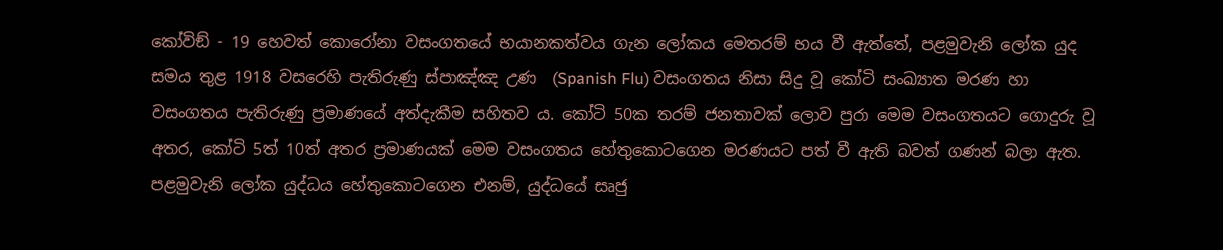කෝවිඞ් - 19 හෙවත් කොරෝනා වසංගතයේ භයානකත්වය ගැන ලෝකය මෙතරම් භය වී ඇත්තේ, පළමුවැනි ලෝක යුද සමය තුළ 1918 වසරෙහි පැතිරුණු ස්පාඤ්ඤ උණ  (Spanish Flu) වසංගතය නිසා සිදු වූ කෝටි සංඛ්‍යාත මරණ හා වසංගතය පැතිරුණු ප්‍රමාණයේ අත්දැකීම සහිතව ය. කෝටි 50ක තරම් ජනතාවක් ලොව පුරා මෙම වසංගතයට ගොදුරු වූ අතර, කෝටි 5ත් 10ත් අතර ප්‍රමාණයක් මෙම වසංගතය හේතුකොටගෙන මරණයට පත් වී ඇති බවත් ගණන් බලා ඇත. පළමුවැනි ලෝක යුද්ධය හේතුකොටගෙන එනම්, යුද්ධයේ සෘජු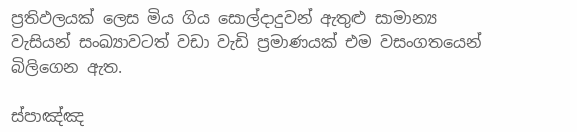ප්‍රතිඵලයක් ලෙස මිය ගිය සොල්දාදුවන් ඇතුළු සාමාන්‍ය වැසියන් සංඛ්‍යාවටත් වඩා වැඩි ප්‍රමාණයක් එම වසංගතයෙන් බිලිගෙන ඇත.

ස්පාඤ්ඤ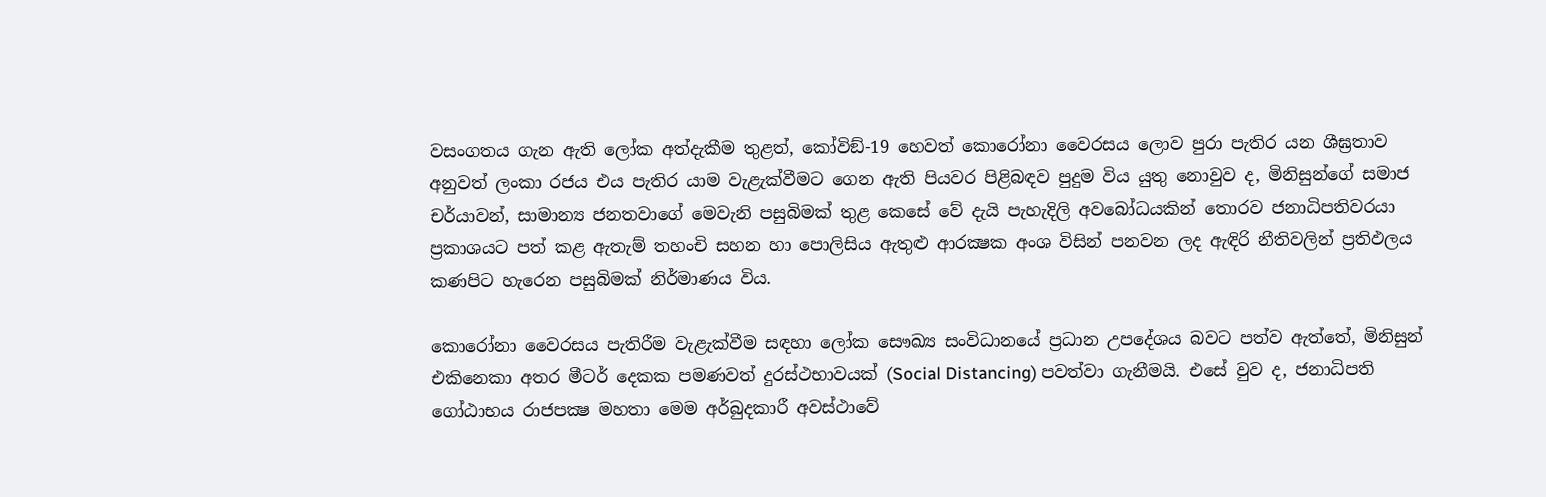වසංගතය ගැන ඇති ලෝක අත්දැකීම තුළත්, කෝවිඞ්-19 හෙවත් කොරෝනා වෛරසය ලොව පුරා පැතිර යන ශීඝ්‍රතාව අනුවත් ලංකා රජය එය පැතිර යාම වැළැක්වීමට ගෙන ඇති පියවර පිළිබඳව පුදුම විය යුතු නොවුව ද, මිනිසුන්ගේ සමාජ චර්යාවන්, සාමාන්‍ය ජනතවාගේ මෙවැනි පසුබිමක් තුළ කෙසේ වේ දැයි පැහැදිලි අවබෝධයකින් තොරව ජනාධිපතිවරයා ප්‍රකාශයට පත් කළ ඇතැම් තහංචි සහන හා පොලිසිය ඇතුළු ආරක්‍ෂක අංශ විසින් පනවන ලද ඇඳිරි නීතිවලින් ප්‍රතිඵලය කණපිට හැරෙන පසුබිමක් නිර්මාණය විය.

කොරෝනා වෛරසය පැතිරීම වැළැක්වීම සඳහා ලෝක සෞඛ්‍ය සංවිධානයේ ප්‍රධාන උපදේශය බවට පත්ව ඇත්තේ, මිනිසුන් එකිනෙකා අතර මීටර් දෙකක පමණවත් දුරස්ථභාවයක් (Social Distancing) පවත්වා ගැනීමයි. එසේ වුව ද, ජනාධිපති ගෝඨාභය රාජපක්‍ෂ මහතා මෙම අර්බුදකාරී අවස්ථාවේ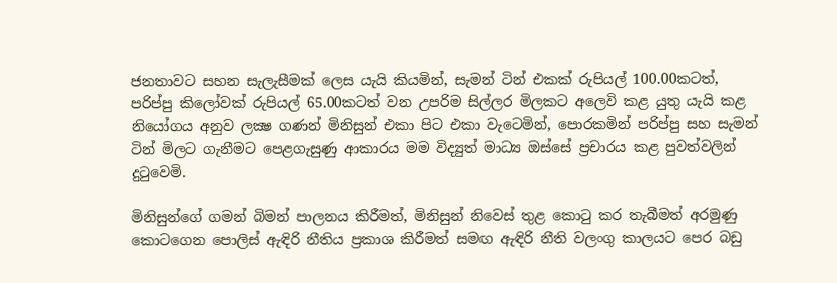ජනතාවට සහන සැලැසීමක් ලෙස යැයි කියමින්, සැමන් ටින් එකක් රුපියල් 100.00කටත්, පරිප්පු කිලෝවක් රුපියල් 65.00කටත් වන උපරිම සිල්ලර මිලකට අලෙවි කළ යුතු යැයි කළ නියෝගය අනුව ලක්‍ෂ ගණන් මිනිසුන් එකා පිට එකා වැටෙමින්, පොරකමින් පරිප්පු සහ සැමන් ටින් මිලට ගැනීමට පෙළගැසුණු ආකාරය මම විද්‍යුත් මාධ්‍ය ඔස්සේ ප්‍රචාරය කළ පුවත්වලින් දුටුවෙමි.

මිනිසුන්ගේ ගමන් බිමන් පාලනය කිරීමත්, මිනිසුන් නිවෙස් තුළ කොටු කර තැබීමත් අරමුණු කොටගෙන පොලිස් ඇඳිරි නීතිය ප්‍රකාශ කිරීමත් සමඟ ඇඳිරි නීති වලංගු කාලයට පෙර බඩු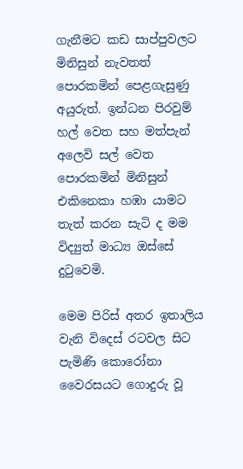ගැනීමට කඩ සාප්පුවලට මිනිසුන් නැවතත් පොරකමින් පෙළගැසුණු අයුරුත්. ඉන්ධන පිරවුම් හල් වෙත සහ මත්පැන් අලෙවි සල් වෙත පොරකමින් මිනිසුන් එකිනෙකා හඹා යාමට තැත් කරන සැටි ද මම විද්‍යුත් මාධ්‍ය ඔස්සේ දුටුවෙමි.

මෙම පිරිස් අතර ඉතාලිය වැනි විදෙස් රටවල සිට පැමිණි කොරෝනා වෛරසයට ගොදුරු වූ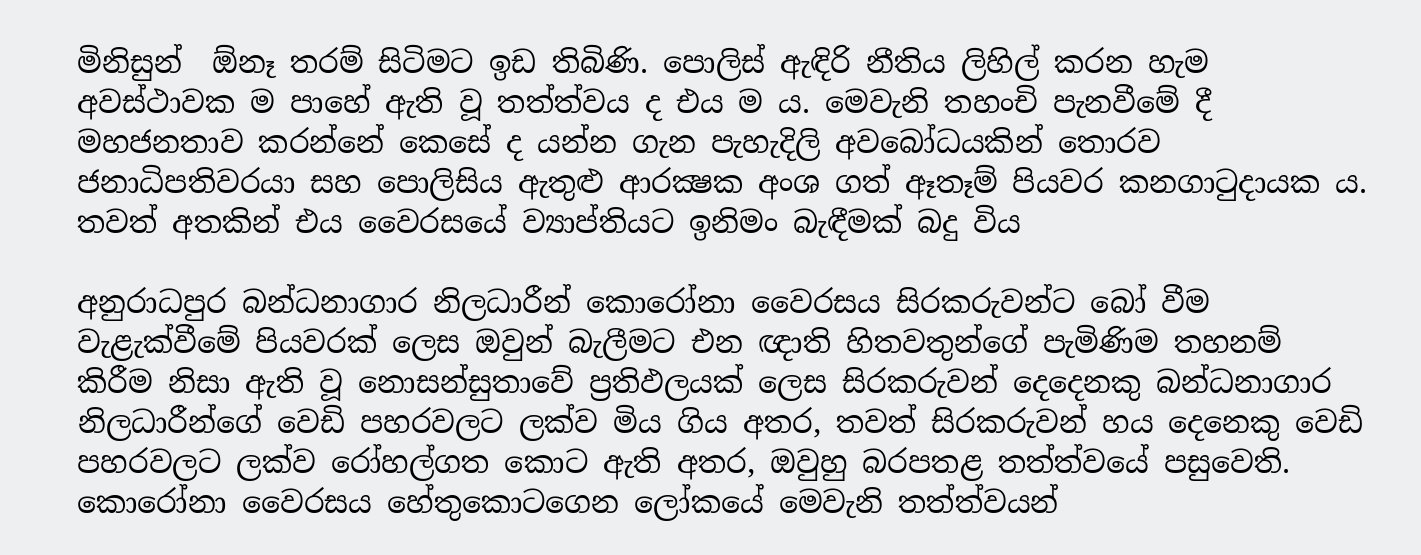මිනිසුන්  ඕනෑ තරම් සිටිමට ඉඩ තිබිණි. පොලිස් ඇඳිරි නීතිය ලිහිල් කරන හැම අවස්ථාවක ම පාහේ ඇති වූ තත්ත්වය ද එය ම ය. මෙවැනි තහංචි පැනවීමේ දී මහජනතාව කරන්නේ කෙසේ ද යන්න ගැන පැහැදිලි අවබෝධයකින් තොරව ජනාධිපතිවරයා සහ පොලිසිය ඇතුළු ආරක්‍ෂක අංශ ගත් ඈතෑම් පියවර කනගාටුදායක ය. තවත් අතකින් එය වෛරසයේ ව්‍යාප්තියට ඉනිමං බැඳීමක් බදු විය

අනුරාධපුර බන්ධනාගාර නිලධාරීන් කොරෝනා වෛරසය සිරකරුවන්ට බෝ වීම වැළැක්වීමේ පියවරක් ලෙස ඔවුන් බැලීමට එන ඥාති හිතවතුන්ගේ පැමිණිම තහනම් කිරීම නිසා ඇති වූ නොසන්සුතාවේ ප්‍රතිඵලයක් ලෙස සිරකරුවන් දෙදෙනකු බන්ධනාගාර නිලධාරීන්ගේ වෙඩි පහරවලට ලක්ව මිය ගිය අතර, තවත් සිරකරුවන් හය දෙනෙකු වෙඩි පහරවලට ලක්ව රෝහල්ගත කොට ඇති අතර, ඔවුහු බරපතළ තත්ත්වයේ පසුවෙති. කොරෝනා වෛරසය හේතුකොටගෙන ලෝකයේ මෙවැනි තත්ත්වයන්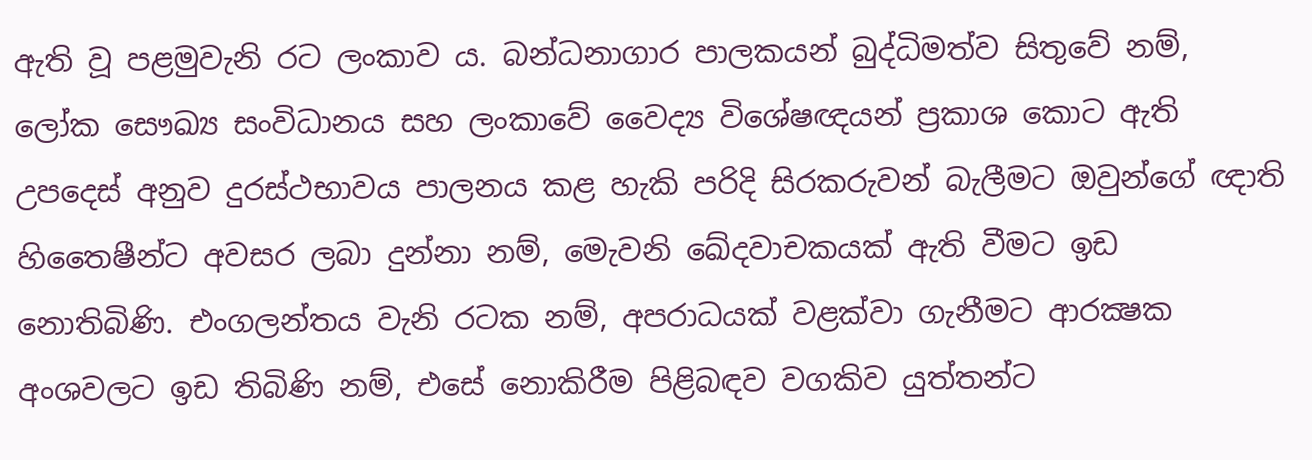ඇති වූ පළමුවැනි රට ලංකාව ය. බන්ධනාගාර පාලකයන් බුද්ධිමත්ව සිතුවේ නම්, ලෝක සෞඛ්‍ය සංවිධානය සහ ලංකාවේ වෛද්‍ය විශේෂඥයන් ප්‍රකාශ කොට ඇති උපදෙස් අනුව දුරස්ථභාවය පාලනය කළ හැකි පරිදි සිරකරුවන් බැලීමට ඔවුන්ගේ ඥාති හිතෛෂීන්ට අවසර ලබා දුන්නා නම්, මෙැවනි ඛේදවාචකයක් ඇති වීමට ඉඩ නොතිබිණි. එංගලන්තය වැනි රටක නම්, අපරාධයක් වළක්වා ගැනීමට ආරක්‍ෂක අංශවලට ඉඩ තිබිණි නම්, එසේ නොකිරීම පිළිබඳව වගකිව යුත්තන්ට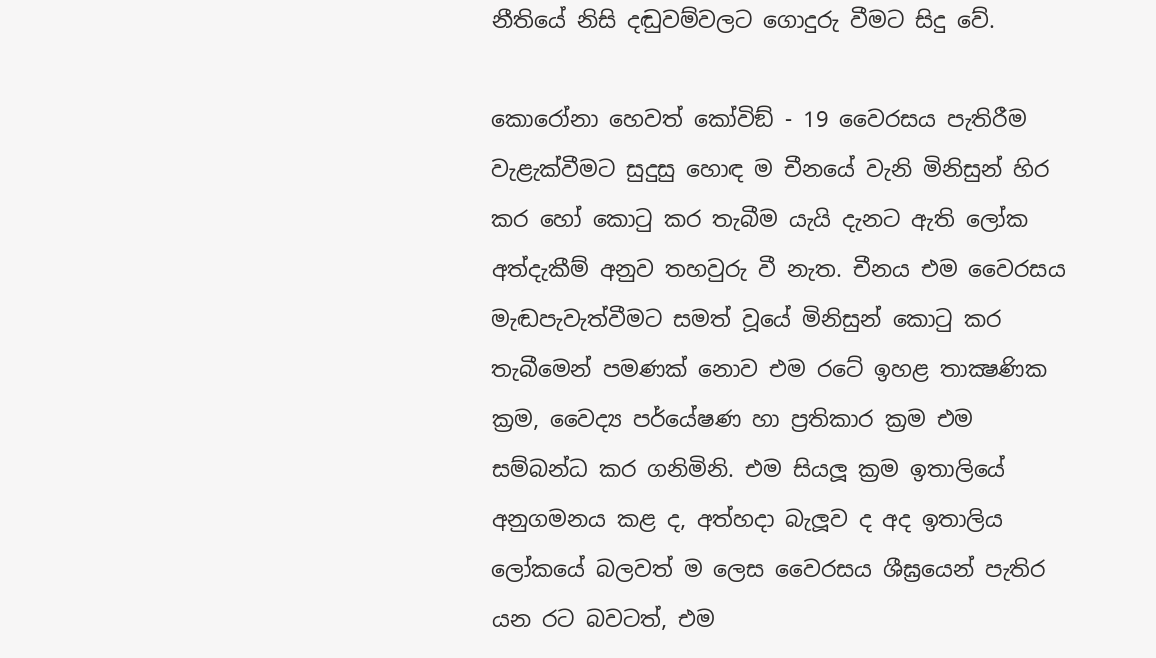නීතියේ නිසි දඬුවම්වලට ගොදුරු වීමට සිදු වේ.

කොරෝනා හෙවත් කෝවිඞ් - 19 වෛරසය පැතිරීම වැළැක්වීමට සුදුසු හොඳ ම චීනයේ වැනි මිනිසුන් හිර කර හෝ කොටු කර තැබීම යැයි දැනට ඇති ලෝක අත්දැකීම් අනුව තහවුරු වී නැත. චීනය එම වෛරසය මැඬපැවැත්වීමට සමත් වූයේ මිනිසුන් කොටු කර තැබීමෙන් පමණක් නොව එම රටේ ඉහළ තාක්‍ෂණික ක්‍රම, වෛද්‍ය පර්යේෂණ හා ප්‍රතිකාර ක්‍රම එම සම්බන්ධ කර ගනිමිනි. එම සියලූ ක්‍රම ඉතාලියේ අනුගමනය කළ ද, අත්හදා බැලූව ද අද ඉතාලිය ලෝකයේ බලවත් ම ලෙස වෛරසය ශීඝ්‍රයෙන් පැතිර යන රට බවටත්, එම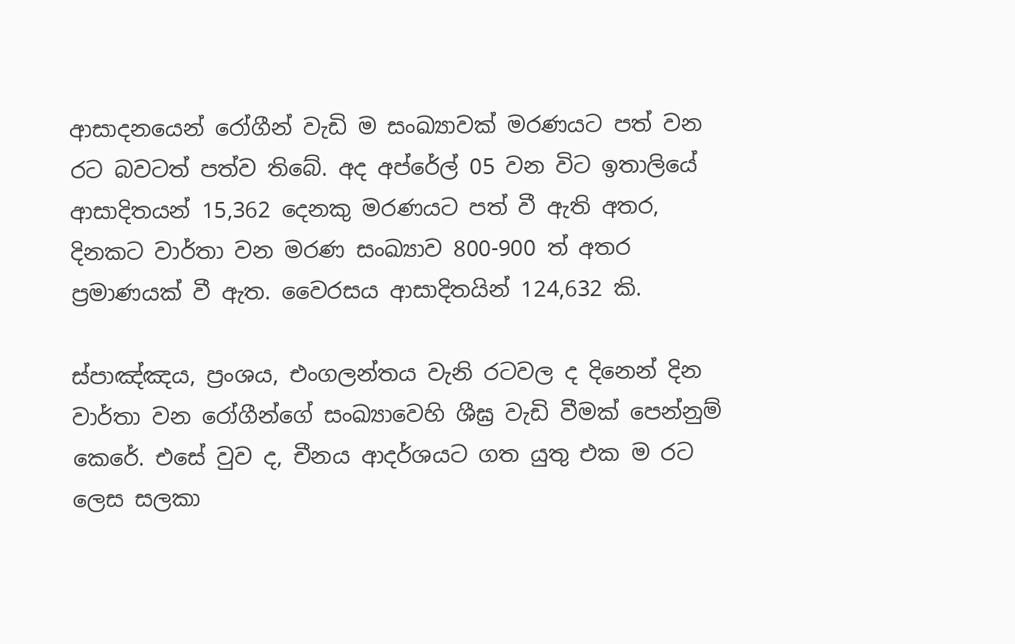ආසාදනයෙන් රෝගීන් වැඩි ම සංඛ්‍යාවක් මරණයට පත් වන රට බවටත් පත්ව තිබේ. අද අප්රේල් 05 වන විට ඉතාලියේ ආසාදිතයන් 15,362 දෙනකු මරණයට පත් වී ඇති අතර, දිනකට වාර්තා වන මරණ සංඛ්‍යාව 800-900 ත් අතර ප්‍රමාණයක් වී ඇත. වෛරසය ආසාදිතයින් 124,632 කි.

ස්පාඤ්ඤය, ප්‍රංශය, එංගලන්තය වැනි රටවල ද දිනෙන් දින වාර්තා වන රෝගීන්ගේ සංඛ්‍යාවෙහි ශීඝ්‍ර වැඩි වීමක් පෙන්නුම් කෙරේ. එසේ වුව ද, චීනය ආදර්ශයට ගත යුතු එක ම රට ලෙස සලකා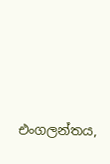එංගලන්තය,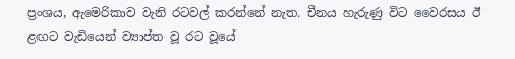ප්‍රංශය, ඇමෙරිකාව වැනි රටවල් කරන්නේ නැත. චීනය හැරුණු විට වෛරසය ඊ ළඟට වැඩියෙන් ව්‍යාප්ත වූ රට වූයේ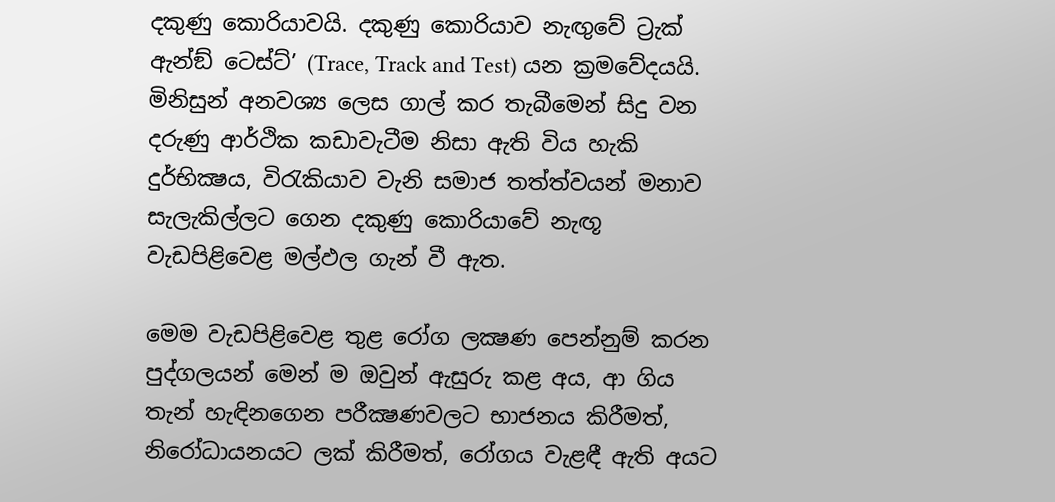දකුණු කොරියාවයි. දකුණු කොරියාව නැඟුවේ ට්‍රැක් ඇන්ඞ් ටෙස්ට්’ (Trace, Track and Test) යන ක්‍රමවේදයයි. මිනිසුන් අනවශ්‍ය ලෙස ගාල් කර තැබීමෙන් සිදු වන දරුණු ආර්ථික කඩාවැටීම නිසා ඇති විය හැකි දුර්භික්‍ෂය, විරැකියාව වැනි සමාජ තත්ත්වයන් මනාව සැලැකිල්ලට ගෙන දකුණු කොරියාවේ නැඟූ වැඩපිළිවෙළ මල්ඵල ගැන් වී ඇත.

මෙම වැඩපිළිවෙළ තුළ රෝග ලක්‍ෂණ පෙන්නුම් කරන පුද්ගලයන් මෙන් ම ඔවුන් ඇසුරු කළ අය, ආ ගිය තැන් හැඳිනගෙන පරීක්‍ෂණවලට භාජනය කිරීමත්, නිරෝධායනයට ලක් කිරීමත්, රෝගය වැළඳී ඇති අයට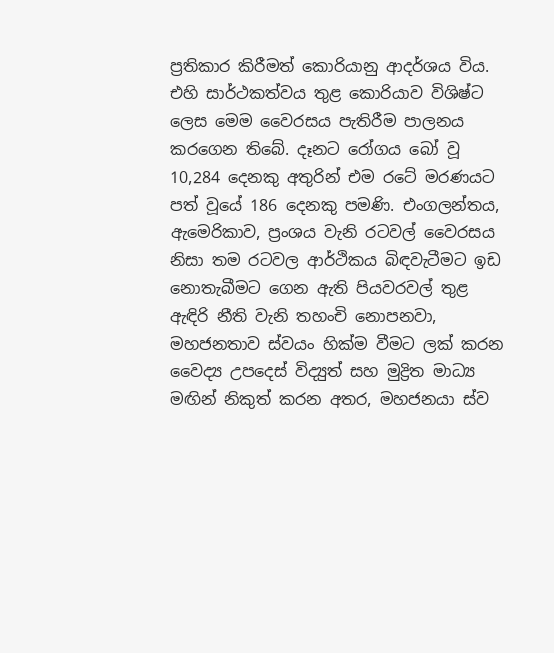ප්‍රතිකාර කිරීමත් කොරියානු ආදර්ශය විය. එහි සාර්ථකත්වය තුළ කොරියාව විශිෂ්ට ලෙස මෙම වෛරසය පැතිරීම පාලනය කරගෙන තිබේ. දෑනට රෝගය බෝ වූ 10,284 දෙනකු අතුරින් එම රටේ මරණයට පත් වූයේ 186 දෙනකු පමණි. එංගලන්තය, ඇමෙරිකාව, ප්‍රංශය වැනි රටවල් වෛරසය නිසා තම රටවල ආර්ථිකය බිඳවැටීමට ඉඩ නොතැබීමට ගෙන ඇති පියවරවල් තුළ ඇඳිරි නීති වැනි තහංචි නොපනවා, මහජනතාව ස්වයං හික්ම වීමට ලක් කරන වෛද්‍ය උපදෙස් විද්‍යුත් සහ මුද්‍රිත මාධ්‍ය මඟින් නිකුත් කරන අතර, මහජනයා ස්ව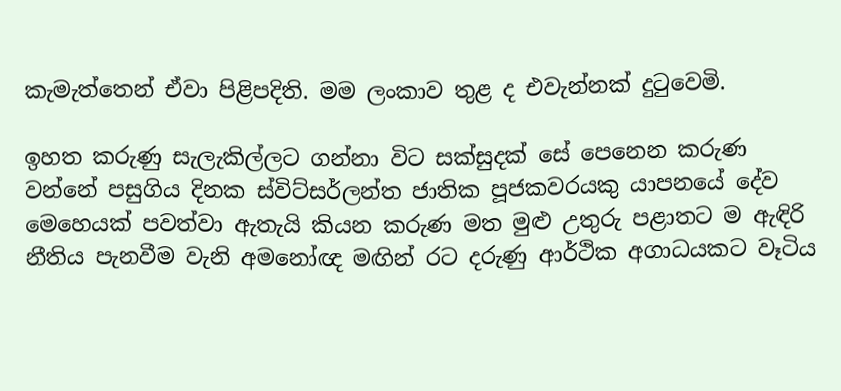කැමැත්තෙන් ඒවා පිළිපදිති. මම ලංකාව තුළ ද එවැන්නක් දුටුවෙමි.

ඉහත කරුණු සැලැකිල්ලට ගන්නා විට සක්සුදක් සේ පෙනෙන කරුණ වන්නේ පසුගිය දිනක ස්විට්සර්ලන්ත ජාතික පූජකවරයකු යාපනයේ දේව මෙහෙයක් පවත්වා ඇතැයි කියන කරුණ මත මුළු උතුරු පළාතට ම ඇඳිරි නීතිය පැනවීම වැනි අමනෝඥ මඟින් රට දරුණු ආර්ථික අගාධයකට වෑටිය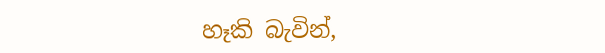හෑකි බැවින්,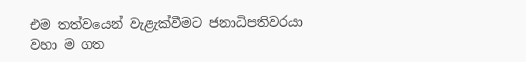එම තත්වයෙන් වැළැක්වීමට ජනාධිපතිවරයා වහා ම ගත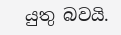යුතු බවයි.